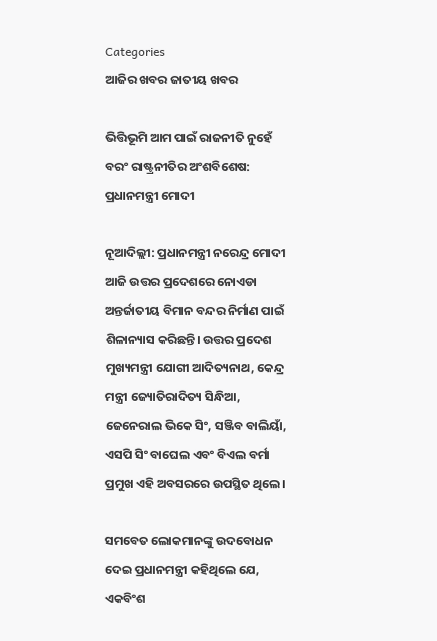Categories
ଆଜିର ଖବର ଜାତୀୟ ଖବର

ଭିତ୍ତିଭୂମି ଆମ ପାଇଁ ରାଜନୀତି ନୁହେଁ ବରଂ ରାଷ୍ଟ୍ରନୀତିର ଅଂଶବିଶେଷ: ପ୍ରଧାନମନ୍ତ୍ରୀ ମୋଦୀ

ନୂଆଦିଲ୍ଲୀ: ପ୍ରଧାନମନ୍ତ୍ରୀ ନରେନ୍ଦ୍ର ମୋଦୀ ଆଜି ଉତ୍ତର ପ୍ରଦେଶରେ ନୋଏଡା ଅନ୍ତର୍ଜାତୀୟ ବିମାନ ବନ୍ଦର ନିର୍ମାଣ ପାଇଁ ଶିଳାନ୍ୟାସ କରିଛନ୍ତି। ଉତ୍ତର ପ୍ରଦେଶ ମୁଖ୍ୟମନ୍ତ୍ରୀ ଯୋଗୀ ଆଦିତ୍ୟନାଥ, କେନ୍ଦ୍ର ମନ୍ତ୍ରୀ ଜ୍ୟୋତିରାଦିତ୍ୟ ସିନ୍ଧିଆ, ଜେନେରାଲ ଭିକେ ସିଂ, ସଞ୍ଜିବ ବାଲିୟାଁ, ଏସପି ସିଂ ବାଘେଲ ଏବଂ ବିଏଲ ବର୍ମା ପ୍ରମୁଖ ଏହି ଅବସରରେ ଉପସ୍ଥିତ ଥିଲେ।

ସମବେତ ଲୋକମାନଙ୍କୁ ଉଦବୋଧନ ଦେଇ ପ୍ରଧାନମନ୍ତ୍ରୀ କହିଥିଲେ ଯେ, ଏକବିଂଶ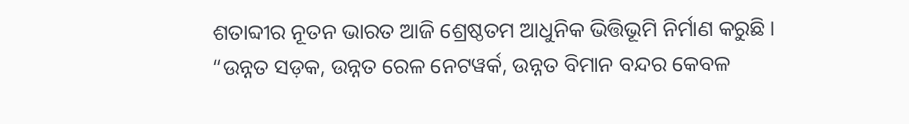ଶତାବ୍ଦୀର ନୂତନ ଭାରତ ଆଜି ଶ୍ରେଷ୍ଠତମ ଆଧୁନିକ ଭିତ୍ତିଭୂମି ନିର୍ମାଣ କରୁଛି। “ଉନ୍ନତ ସଡ଼କ, ଉନ୍ନତ ରେଳ ନେଟୱର୍କ, ଉନ୍ନତ ବିମାନ ବନ୍ଦର କେବଳ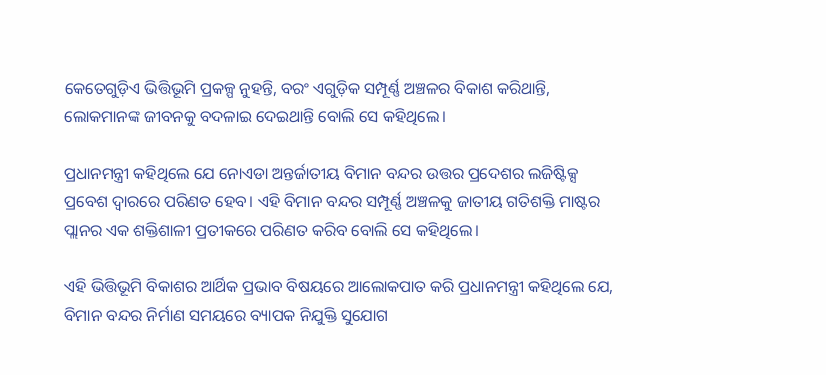କେତେଗୁଡ଼ିଏ ଭିତ୍ତିଭୂମି ପ୍ରକଳ୍ପ ନୁହନ୍ତି, ବରଂ ଏଗୁଡ଼ିକ ସମ୍ପୂର୍ଣ୍ଣ ଅଞ୍ଚଳର ବିକାଶ କରିଥାନ୍ତି, ଲୋକମାନଙ୍କ ଜୀବନକୁ ବଦଳାଇ ଦେଇଥାନ୍ତି ବୋଲି ସେ କହିଥିଲେ।

ପ୍ରଧାନମନ୍ତ୍ରୀ କହିଥିଲେ ଯେ ନୋଏଡା ଅନ୍ତର୍ଜାତୀୟ ବିମାନ ବନ୍ଦର ଉତ୍ତର ପ୍ରଦେଶର ଲଜିଷ୍ଟିକ୍ସ ପ୍ରବେଶ ଦ୍ୱାରରେ ପରିଣତ ହେବ। ଏହି ବିମାନ ବନ୍ଦର ସମ୍ପୂର୍ଣ୍ଣ ଅଞ୍ଚଳକୁ ଜାତୀୟ ଗତିଶକ୍ତି ମାଷ୍ଟର ପ୍ଲାନର ଏକ ଶକ୍ତିଶାଳୀ ପ୍ରତୀକରେ ପରିଣତ କରିବ ବୋଲି ସେ କହିଥିଲେ।

ଏହି ଭିତ୍ତିଭୂମି ବିକାଶର ଆର୍ଥିକ ପ୍ରଭାବ ବିଷୟରେ ଆଲୋକପାତ କରି ପ୍ରଧାନମନ୍ତ୍ରୀ କହିଥିଲେ ଯେ, ବିମାନ ବନ୍ଦର ନିର୍ମାଣ ସମୟରେ ବ୍ୟାପକ ନିଯୁକ୍ତି ସୁଯୋଗ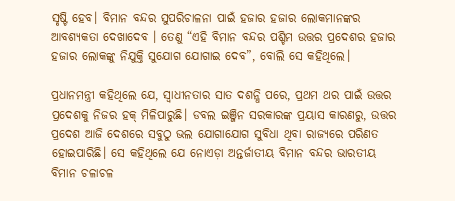ସୃଷ୍ଟି ହେବ। ବିମାନ ବନ୍ଦର ସୁପରିଚାଳନା ପାଇଁ ହଜାର ହଜାର ଲୋକମାନଙ୍କର ଆବଶ୍ୟକତା ଦେଖାଦେବ । ତେଣୁ “ଏହି ବିମାନ ବନ୍ଦର ପଶ୍ଚିମ ଉତ୍ତର ପ୍ରଦେଶର ହଜାର ହଜାର ଲୋକଙ୍କୁ ନିଯୁକ୍ତି ସୁଯୋଗ ଯୋଗାଇ ଦେବ”, ବୋଲି ସେ କହିଥିଲେ।

ପ୍ରଧାନମନ୍ତ୍ରୀ କହିଥିଲେ ଯେ, ସ୍ୱାଧୀନତାର ସାତ ଦଶନ୍ଧି ପରେ, ପ୍ରଥମ ଥର ପାଇଁ ଉତ୍ତର ପ୍ରଦେଶକୁ ନିଜର ହକ୍ ମିଳିପାରୁଛି। ଡବଲ ଇଞ୍ଜିନ ସରକାରଙ୍କ ପ୍ରୟାସ କାରଣରୁ, ଉତ୍ତର ପ୍ରଦେଶ ଆଜି ଦେଶରେ ସବୁଠୁ ଭଲ ଯୋଗାଯୋଗ ସୁବିଧା ଥିବା ରାଜ୍ୟରେ ପରିଣତ ହୋଇପାରିଛି। ସେ କହିଥିଲେ ଯେ ନୋଏଡ଼ା ଅନ୍ତର୍ଜାତୀୟ ବିମାନ ବନ୍ଦର ଭାରତୀୟ ବିମାନ ଚଳାଚଳ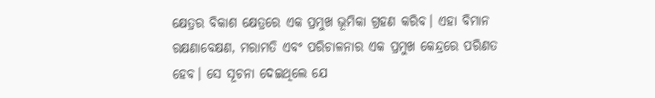କ୍ଷେତ୍ରର ବିକାଶ କ୍ଷେତ୍ରରେ ଏକ ପ୍ରମୁଖ ଭୂମିକା ଗ୍ରହଣ କରିବ। ଏହା ବିମାନ ରକ୍ଷଣାବେକ୍ଷଣ, ମରାମତି ଏବଂ ପରିଚାଳନାର ଏକ ପ୍ରମୁଖ କେନ୍ଦ୍ରରେ ପରିଣତ ହେବ। ସେ ସୂଚନା ଦେଇଥିଲେ ଯେ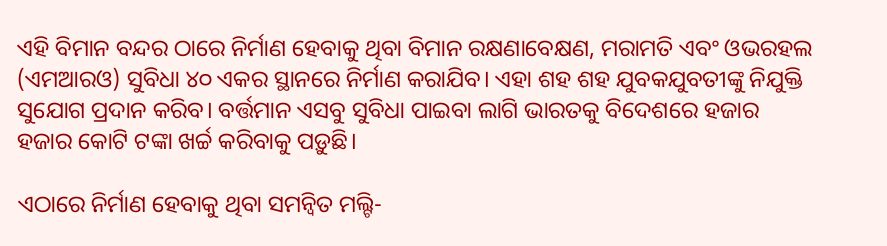ଏହି ବିମାନ ବନ୍ଦର ଠାରେ ନିର୍ମାଣ ହେବାକୁ ଥିବା ବିମାନ ରକ୍ଷଣାବେକ୍ଷଣ, ମରାମତି ଏବଂ ଓଭରହଲ (ଏମଆରଓ) ସୁବିଧା ୪୦ ଏକର ସ୍ଥାନରେ ନିର୍ମାଣ କରାଯିବ। ଏହା ଶହ ଶହ ଯୁବକଯୁବତୀଙ୍କୁ ନିଯୁକ୍ତି ସୁଯୋଗ ପ୍ରଦାନ କରିବ। ବର୍ତ୍ତମାନ ଏସବୁ ସୁବିଧା ପାଇବା ଲାଗି ଭାରତକୁ ବିଦେଶରେ ହଜାର ହଜାର କୋଟି ଟଙ୍କା ଖର୍ଚ୍ଚ କରିବାକୁ ପଡ଼ୁଛି।

ଏଠାରେ ନିର୍ମାଣ ହେବାକୁ ଥିବା ସମନ୍ୱିତ ମଲ୍ଟି-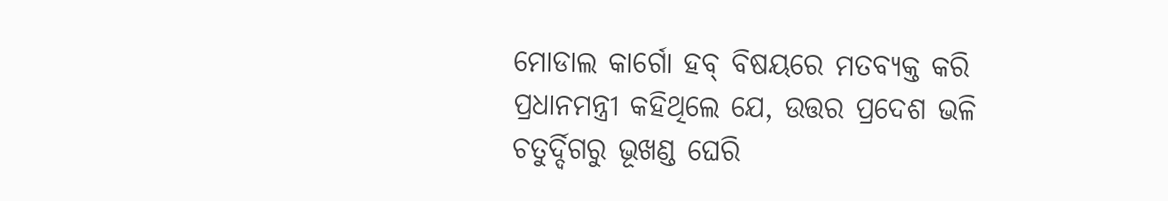ମୋଡାଲ କାର୍ଗୋ ହବ୍ ବିଷୟରେ ମତବ୍ୟକ୍ତ କରି ପ୍ରଧାନମନ୍ତ୍ରୀ କହିଥିଲେ ଯେ, ଉତ୍ତର ପ୍ରଦେଶ ଭଳି ଚତୁର୍ଦ୍ଦିଗରୁ ଭୂଖଣ୍ଡ ଘେରି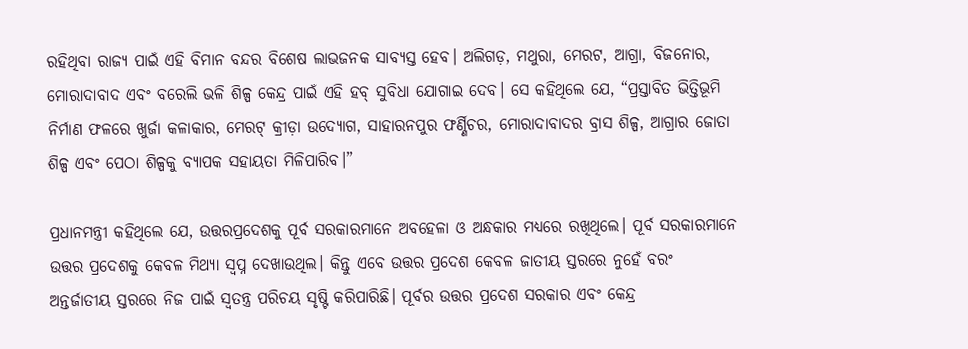ରହିଥିବା ରାଜ୍ୟ ପାଇଁ ଏହି ବିମାନ ବନ୍ଦର ବିଶେଷ ଲାଭଜନକ ସାବ୍ୟସ୍ତ ହେବ। ଅଲିଗଡ଼, ମଥୁରା, ମେରଟ, ଆଗ୍ରା, ବିଜନୋର, ମୋରାଦାବାଦ ଏବଂ ବରେଲି ଭଳି ଶିଳ୍ପ କେନ୍ଦ୍ର ପାଇଁ ଏହି ହବ୍ ସୁବିଧା ଯୋଗାଇ ଦେବ। ସେ କହିଥିଲେ ଯେ, “ପ୍ରସ୍ତାବିତ ଭିତ୍ତିଭୂମି ନିର୍ମାଣ ଫଳରେ ଖୁର୍ଜା କଳାକାର, ମେରଟ୍ କ୍ରୀଡ଼ା ଉଦ୍ୟୋଗ, ସାହାରନପୁର ଫର୍ଣ୍ଣିଚର, ମୋରାଦାବାଦର ବ୍ରାସ ଶିଳ୍ପ, ଆଗ୍ରାର ଜୋତା ଶିଳ୍ପ ଏବଂ ପେଠା ଶିଳ୍ପକୁ ବ୍ୟାପକ ସହାୟତା ମିଳିପାରିବ।”

ପ୍ରଧାନମନ୍ତ୍ରୀ କହିଥିଲେ ଯେ, ଉତ୍ତରପ୍ରଦେଶକୁ ପୂର୍ବ ସରକାରମାନେ ଅବହେଳା ଓ ଅନ୍ଧକାର ମଧ୍ୟରେ ରଖିଥିଲେ। ପୂର୍ବ ସରକାରମାନେ ଉତ୍ତର ପ୍ରଦେଶକୁ କେବଳ ମିଥ୍ୟା ସ୍ୱପ୍ନ ଦେଖାଉଥିଲ। କିନ୍ତୁ ଏବେ ଉତ୍ତର ପ୍ରଦେଶ କେବଳ ଜାତୀୟ ସ୍ତରରେ ନୁହେଁ ବରଂ ଅନ୍ତର୍ଜାତୀୟ ସ୍ତରରେ ନିଜ ପାଇଁ ସ୍ୱତନ୍ତ୍ର ପରିଚୟ ସୃଷ୍ଟି କରିପାରିଛି। ପୂର୍ବର ଉତ୍ତର ପ୍ରଦେଶ ସରକାର ଏବଂ କେନ୍ଦ୍ର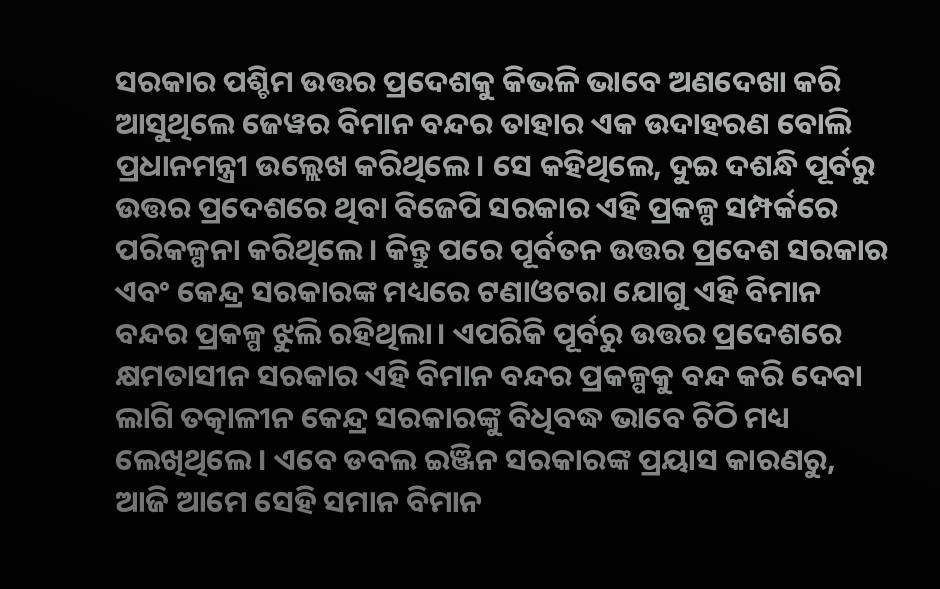ସରକାର ପଶ୍ଚିମ ଉତ୍ତର ପ୍ରଦେଶକୁ କିଭଳି ଭାବେ ଅଣଦେଖା କରି ଆସୁଥିଲେ ଜେୱର ବିମାନ ବନ୍ଦର ତାହାର ଏକ ଉଦାହରଣ ବୋଲି ପ୍ରଧାନମନ୍ତ୍ରୀ ଉଲ୍ଲେଖ କରିଥିଲେ। ସେ କହିଥିଲେ, ଦୁଇ ଦଶନ୍ଧି ପୂର୍ବରୁ ଉତ୍ତର ପ୍ରଦେଶରେ ଥିବା ବିଜେପି ସରକାର ଏହି ପ୍ରକଳ୍ପ ସମ୍ପର୍କରେ ପରିକଳ୍ପନା କରିଥିଲେ। କିନ୍ତୁ ପରେ ପୂର୍ବତନ ଉତ୍ତର ପ୍ରଦେଶ ସରକାର ଏବଂ କେନ୍ଦ୍ର ସରକାରଙ୍କ ମଧ୍ୟରେ ଟଣାଓଟରା ଯୋଗୁ ଏହି ବିମାନ ବନ୍ଦର ପ୍ରକଳ୍ପ ଝୁଲି ରହିଥିଲା। ଏପରିକି ପୂର୍ବରୁ ଉତ୍ତର ପ୍ରଦେଶରେ କ୍ଷମତାସୀନ ସରକାର ଏହି ବିମାନ ବନ୍ଦର ପ୍ରକଳ୍ପକୁ ବନ୍ଦ କରି ଦେବା ଲାଗି ତତ୍କାଳୀନ କେନ୍ଦ୍ର ସରକାରଙ୍କୁ ବିଧିବଦ୍ଧ ଭାବେ ଚିଠି ମଧ୍ୟ ଲେଖିଥିଲେ। ଏବେ ଡବଲ ଇଞ୍ଜିନ ସରକାରଙ୍କ ପ୍ରୟାସ କାରଣରୁ, ଆଜି ଆମେ ସେହି ସମାନ ବିମାନ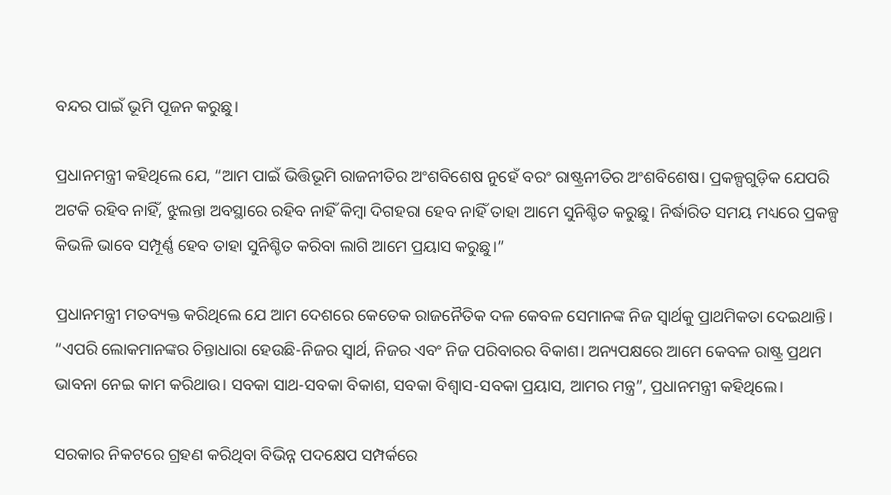ବନ୍ଦର ପାଇଁ ଭୂମି ପୂଜନ କରୁଛୁ।

ପ୍ରଧାନମନ୍ତ୍ରୀ କହିଥିଲେ ଯେ, “ଆମ ପାଇଁ ଭିତ୍ତିଭୂମି ରାଜନୀତିର ଅଂଶବିଶେଷ ନୁହେଁ ବରଂ ରାଷ୍ଟ୍ରନୀତିର ଅଂଶବିଶେଷ। ପ୍ରକଳ୍ପଗୁଡ଼ିକ ଯେପରି ଅଟକି ରହିବ ନାହିଁ, ଝୁଲନ୍ତା ଅବସ୍ଥାରେ ରହିବ ନାହିଁ କିମ୍ବା ଦିଗହରା ହେବ ନାହିଁ ତାହା ଆମେ ସୁନିଶ୍ଚିତ କରୁଛୁ। ନିର୍ଦ୍ଧାରିତ ସମୟ ମଧ୍ୟରେ ପ୍ରକଳ୍ପ କିଭଳି ଭାବେ ସମ୍ପୂର୍ଣ୍ଣ ହେବ ତାହା ସୁନିଶ୍ଚିତ କରିବା ଲାଗି ଆମେ ପ୍ରୟାସ କରୁଛୁ।”

ପ୍ରଧାନମନ୍ତ୍ରୀ ମତବ୍ୟକ୍ତ କରିଥିଲେ ଯେ ଆମ ଦେଶରେ କେତେକ ରାଜନୈତିକ ଦଳ କେବଳ ସେମାନଙ୍କ ନିଜ ସ୍ୱାର୍ଥକୁ ପ୍ରାଥମିକତା ଦେଇଥାନ୍ତି। “ଏପରି ଲୋକମାନଙ୍କର ଚିନ୍ତାଧାରା ହେଉଛି-ନିଜର ସ୍ୱାର୍ଥ, ନିଜର ଏବଂ ନିଜ ପରିବାରର ବିକାଶ। ଅନ୍ୟପକ୍ଷରେ ଆମେ କେବଳ ରାଷ୍ଟ୍ର ପ୍ରଥମ ଭାବନା ନେଇ କାମ କରିଥାଉ। ସବକା ସାଥ-ସବକା ବିକାଶ, ସବକା ବିଶ୍ୱାସ-ସବକା ପ୍ରୟାସ, ଆମର ମନ୍ତ୍ର”, ପ୍ରଧାନମନ୍ତ୍ରୀ କହିଥିଲେ।

ସରକାର ନିକଟରେ ଗ୍ରହଣ କରିଥିବା ବିଭିନ୍ନ ପଦକ୍ଷେପ ସମ୍ପର୍କରେ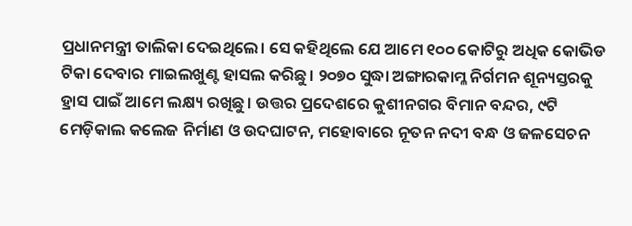ପ୍ରଧାନମନ୍ତ୍ରୀ ତାଲିକା ଦେଇଥିଲେ। ସେ କହିଥିଲେ ଯେ ଆମେ ୧୦୦ କୋଟିରୁ ଅଧିକ କୋଭିଡ ଟିକା ଦେବାର ମାଇଲଖୁଣ୍ଟ ହାସଲ କରିଛୁ। ୨୦୭୦ ସୁଦ୍ଧା ଅଙ୍ଗାରକାମ୍ଳ ନିର୍ଗମନ ଶୂନ୍ୟସ୍ତରକୁ ହ୍ରାସ ପାଇଁ ଆମେ ଲକ୍ଷ୍ୟ ରଖିଛୁ। ଉତ୍ତର ପ୍ରଦେଶରେ କୁଶୀନଗର ବିମାନ ବନ୍ଦର, ୯ଟି ମେଡ଼ିକାଲ କଲେଜ ନିର୍ମାଣ ଓ ଉଦଘାଟନ, ମହୋବାରେ ନୂତନ ନଦୀ ବନ୍ଧ ଓ ଜଳସେଚନ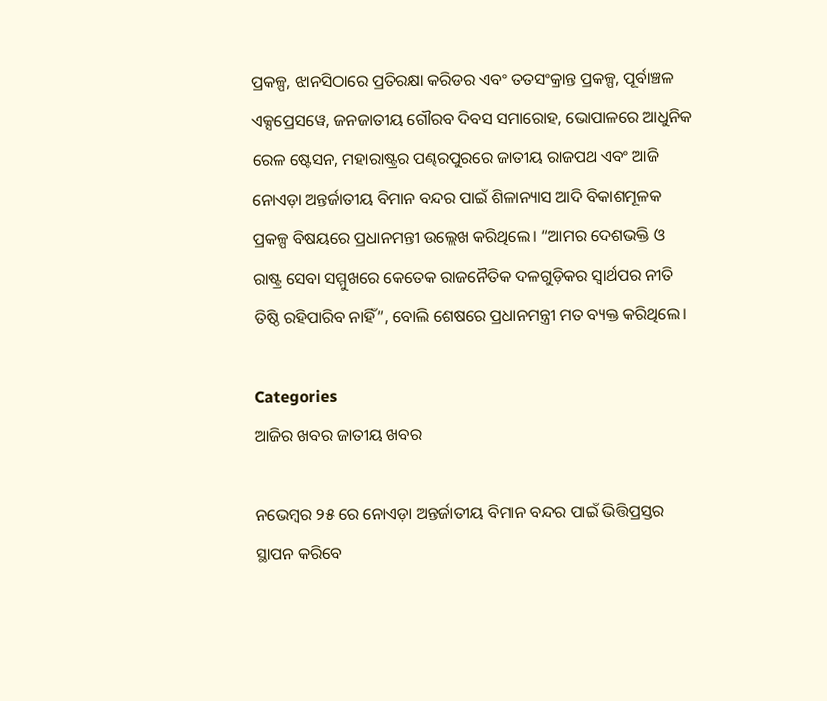ପ୍ରକଳ୍ପ, ଝାନସିଠାରେ ପ୍ରତିରକ୍ଷା କରିଡର ଏବଂ ତତସଂକ୍ରାନ୍ତ ପ୍ରକଳ୍ପ, ପୂର୍ବାଞ୍ଚଳ ଏକ୍ସପ୍ରେସୱେ, ଜନଜାତୀୟ ଗୌରବ ଦିବସ ସମାରୋହ, ଭୋପାଳରେ ଆଧୁନିକ ରେଳ ଷ୍ଟେସନ, ମହାରାଷ୍ଟ୍ରର ପଣ୍ଢରପୁରରେ ଜାତୀୟ ରାଜପଥ ଏବଂ ଆଜି ନୋଏଡ଼ା ଅନ୍ତର୍ଜାତୀୟ ବିମାନ ବନ୍ଦର ପାଇଁ ଶିଳାନ୍ୟାସ ଆଦି ବିକାଶମୂଳକ ପ୍ରକଳ୍ପ ବିଷୟରେ ପ୍ରଧାନମନ୍ତୀ ଉଲ୍ଲେଖ କରିଥିଲେ। “ଆମର ଦେଶଭକ୍ତି ଓ ରାଷ୍ଟ୍ର ସେବା ସମ୍ମୁଖରେ କେତେକ ରାଜନୈତିକ ଦଳଗୁଡ଼ିକର ସ୍ୱାର୍ଥପର ନୀତି ତିଷ୍ଠି ରହିପାରିବ ନାହିଁ”, ବୋଲି ଶେଷରେ ପ୍ରଧାନମନ୍ତ୍ରୀ ମତ ବ୍ୟକ୍ତ କରିଥିଲେ।

Categories
ଆଜିର ଖବର ଜାତୀୟ ଖବର

ନଭେମ୍ବର ୨୫ ରେ ନୋଏଡ଼ା ଅନ୍ତର୍ଜାତୀୟ ବିମାନ ବନ୍ଦର ପାଇଁ ଭିତ୍ତିପ୍ରସ୍ତର ସ୍ଥାପନ କରିବେ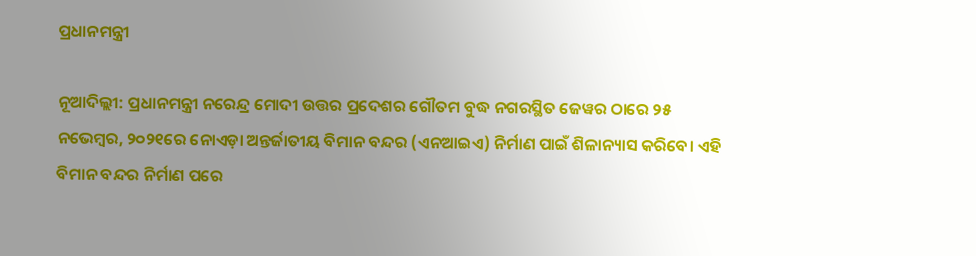ପ୍ରଧାନମନ୍ତ୍ରୀ

ନୂଆଦିଲ୍ଲୀ: ପ୍ରଧାନମନ୍ତ୍ରୀ ନରେନ୍ଦ୍ର ମୋଦୀ ଉତ୍ତର ପ୍ରଦେଶର ଗୌତମ ବୁଦ୍ଧ ନଗରସ୍ଥିତ ଜେୱର ଠାରେ ୨୫ ନଭେମ୍ବର, ୨୦୨୧ରେ ନୋଏଡ଼ା ଅନ୍ତର୍ଜାତୀୟ ବିମାନ ବନ୍ଦର (ଏନଆଇଏ) ନିର୍ମାଣ ପାଇଁ ଶିଳାନ୍ୟାସ କରିବେ। ଏହି ବିମାନ ବନ୍ଦର ନିର୍ମାଣ ପରେ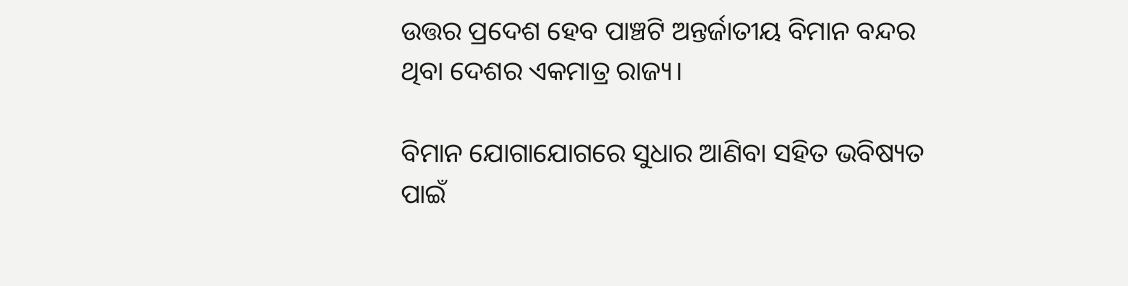ଉତ୍ତର ପ୍ରଦେଶ ହେବ ପାଞ୍ଚଟି ଅନ୍ତର୍ଜାତୀୟ ବିମାନ ବନ୍ଦର ଥିବା ଦେଶର ଏକମାତ୍ର ରାଜ୍ୟ।

ବିମାନ ଯୋଗାଯୋଗରେ ସୁଧାର ଆଣିବା ସହିତ ଭବିଷ୍ୟତ ପାଇଁ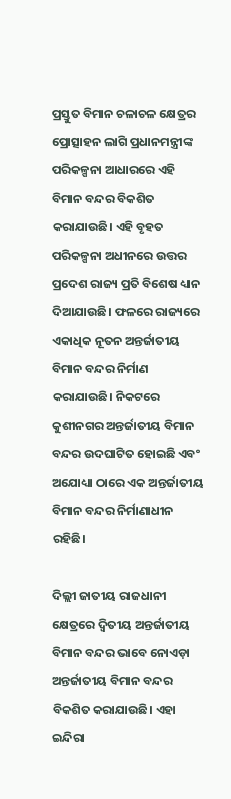ପ୍ରସ୍ତୁତ ବିମାନ ଚଳାଚଳ କ୍ଷେତ୍ରର ପ୍ରୋତ୍ସାହନ ଲାଗି ପ୍ରଧାନମନ୍ତ୍ରୀଙ୍କ ପରିକଳ୍ପନା ଆଧାରରେ ଏହି ବିମାନ ବନ୍ଦର ବିକଶିତ କରାଯାଉଛି। ଏହି ବୃହତ ପରିକଳ୍ପନା ଅଧୀନରେ ଉତ୍ତର ପ୍ରଦେଶ ରାଜ୍ୟ ପ୍ରତି ବିଶେଷ ଧ୍ୟାନ ଦିଆଯାଉଛି। ଫଳରେ ରାଜ୍ୟରେ ଏକାଧିକ ନୂତନ ଅନ୍ତର୍ଜାତୀୟ ବିମାନ ବନ୍ଦର ନିର୍ମାଣ କରାଯାଉଛି। ନିକଟରେ କୁଶୀନଗର ଅନ୍ତର୍ଜାତୀୟ ବିମାନ ବନ୍ଦର ଉଦଘାଟିତ ହୋଇଛି ଏବଂ ଅଯୋଧ୍ୟା ଠାରେ ଏକ ଅନ୍ତର୍ଜାତୀୟ ବିମାନ ବନ୍ଦର ନିର୍ମାଣାଧୀନ ରହିଛି।

ଦିଲ୍ଲୀ ଜାତୀୟ ରାଜଧାନୀ କ୍ଷେତ୍ରରେ ଦ୍ୱିତୀୟ ଅନ୍ତର୍ଜାତୀୟ ବିମାନ ବନ୍ଦର ଭାବେ ନୋଏଡ଼ା ଅନ୍ତର୍ଜାତୀୟ ବିମାନ ବନ୍ଦର ବିକଶିତ କରାଯାଉଛି। ଏହା ଇନ୍ଦିରା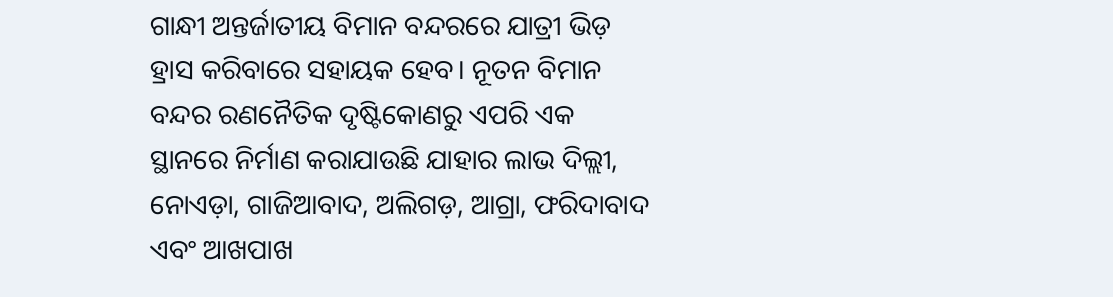ଗାନ୍ଧୀ ଅନ୍ତର୍ଜାତୀୟ ବିମାନ ବନ୍ଦରରେ ଯାତ୍ରୀ ଭିଡ଼ ହ୍ରାସ କରିବାରେ ସହାୟକ ହେବ। ନୂତନ ବିମାନ ବନ୍ଦର ରଣନୈତିକ ଦୃଷ୍ଟିକୋଣରୁ ଏପରି ଏକ ସ୍ଥାନରେ ନିର୍ମାଣ କରାଯାଉଛି ଯାହାର ଲାଭ ଦିଲ୍ଲୀ, ନୋଏଡ଼ା, ଗାଜିଆବାଦ, ଅଲିଗଡ଼, ଆଗ୍ରା, ଫରିଦାବାଦ ଏବଂ ଆଖପାଖ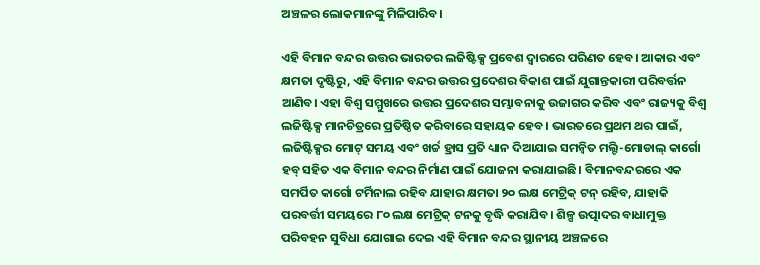ଅଞ୍ଚଳର ଲୋକମାନଙ୍କୁ ମିଳିପାରିବ।

ଏହି ବିମାନ ବନ୍ଦର ଉତ୍ତର ଭାରତର ଲଜିଷ୍ଟିକ୍ସ ପ୍ରବେଶ ଦ୍ୱାରରେ ପରିଣତ ହେବ। ଆକାର ଏବଂ କ୍ଷମତା ଦୃଷ୍ଟିରୁ, ଏହି ବିମାନ ବନ୍ଦର ଉତ୍ତର ପ୍ରଦେଶର ବିକାଶ ପାଇଁ ଯୁଗାନ୍ତକାରୀ ପରିବର୍ତ୍ତନ ଆଣିବ। ଏହା ବିଶ୍ୱ ସମ୍ମୁଖରେ ଉତ୍ତର ପ୍ରଦେଶର ସମ୍ଭାବନାକୁ ଉଜାଗର କରିବ ଏବଂ ରାଜ୍ୟକୁ ବିଶ୍ୱ ଲଜିଷ୍ଟିକ୍ସ ମାନଚିତ୍ରରେ ପ୍ରତିଷ୍ଠିତ କରିବାରେ ସହାୟକ ହେବ। ଭାରତରେ ପ୍ରଥମ ଥର ପାଇଁ, ଲଜିଷ୍ଟିକ୍ସର ମୋଟ୍ ସମୟ ଏବଂ ଖର୍ଚ୍ଚ ହ୍ରାସ ପ୍ରତି ଧ୍ୟାନ ଦିଆଯାଇ ସମନ୍ୱିତ ମଲ୍ଟି-ମୋଡାଲ୍ କାର୍ଗୋ ହବ୍ ସହିତ ଏକ ବିମାନ ବନ୍ଦର ନିର୍ମାଣ ପାଇଁ ଯୋଜନା କରାଯାଇଛି। ବିମାନବନ୍ଦରରେ ଏକ ସମର୍ପିତ କାର୍ଗୋ ଟର୍ମିନାଲ ରହିବ ଯାହାର କ୍ଷମତା ୨୦ ଲକ୍ଷ ମେଟ୍ରିକ୍ ଟନ୍ ରହିବ, ଯାହାକି ପରବର୍ତ୍ତୀ ସମୟରେ ୮୦ ଲକ୍ଷ ମେଟ୍ରିକ୍ ଟନକୁ ବୃଦ୍ଧି କରାଯିବ। ଶିଳ୍ପ ଉତ୍ପାଦର ବାଧାମୁକ୍ତ ପରିବହନ ସୁବିଧା ଯୋଗାଇ ଦେଇ ଏହି ବିମାନ ବନ୍ଦର ସ୍ଥାନୀୟ ଅଞ୍ଚଳରେ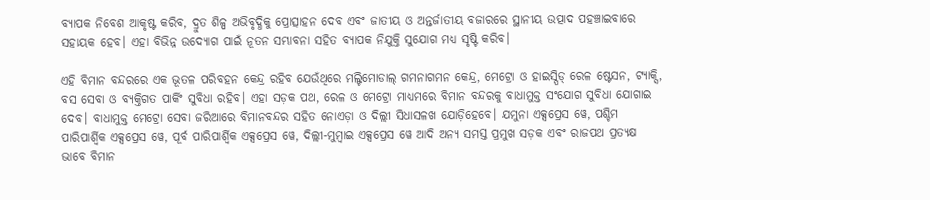ବ୍ୟାପକ ନିବେଶ ଆକୃଷ୍ଟ କରିବ, ଦ୍ରୁତ ଶିଳ୍ପ ଅଭିବୃଦ୍ଧିକୁ ପ୍ରୋତ୍ସାହନ ଦେବ ଏବଂ ଜାତୀୟ ଓ ଅନ୍ତର୍ଜାତୀୟ ବଜାରରେ ସ୍ଥାନୀୟ ଉତ୍ପାଦ ପହଞ୍ଚାଇବାରେ ସହାୟକ ହେବ। ଏହା ବିଭିନ୍ନ ଉଦ୍ୟୋଗ ପାଇଁ ନୂତନ ସମ୍ଭାବନା ସହିତ ବ୍ୟାପକ ନିଯୁକ୍ତି ସୁଯୋଗ ମଧ୍ୟ ସୃଷ୍ଟି କରିବ।

ଏହି ବିମାନ ବନ୍ଦରରେ ଏକ ଭୂତଳ ପରିବହନ କେନ୍ଦ୍ର ରହିବ ଯେଉଁଥିରେ ମଲ୍ଟିମୋଡାଲ୍ ଗମନାଗମନ କେନ୍ଦ୍ର, ମେଟ୍ରୋ ଓ ହାଇସ୍ପିଡ୍ ରେଳ ଷ୍ଟେସନ, ଟ୍ୟାକ୍ସି, ବସ ସେବା ଓ ବ୍ୟକ୍ତିଗତ ପାର୍କିଂ ସୁବିଧା ରହିବ। ଏହା ସଡ଼କ ପଥ, ରେଳ ଓ ମେଟ୍ରୋ ମାଧ୍ୟମରେ ବିମାନ ବନ୍ଦରକୁ ବାଧାମୁକ୍ତ ସଂଯୋଗ ସୁବିଧା ଯୋଗାଇ ଦେବ। ବାଧାମୁକ୍ତ ମେଟ୍ରୋ ସେବା ଜରିଆରେ ବିମାନବନ୍ଦର ସହିତ ନୋଏଡ଼ା ଓ ଦିଲ୍ଲୀ ସିଧାସଳଖ ଯୋଡ଼ିହେବେ। ଯମୁନା ଏକ୍ସପ୍ରେସ ୱେ, ପଶ୍ଚିମ ପାରିପାର୍ଶ୍ଵିକ ଏକ୍ସପ୍ରେସ ୱେ, ପୂର୍ବ ପାରିପାର୍ଶ୍ଵିକ ଏକ୍ସପ୍ରେସ ୱେ, ଦିଲ୍ଲୀ-ମୁମ୍ବାଇ ଏକ୍ସପ୍ରେସ ୱେ ଆଦି ଅନ୍ୟ ସମସ୍ତ ପ୍ରମୁଖ ସଡ଼କ ଏବଂ ରାଜପଥ ପ୍ରତ୍ୟକ୍ଷ ଭାବେ ବିମାନ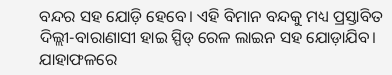ବନ୍ଦର ସହ ଯୋଡ଼ି ହେବେ। ଏହି ବିମାନ ବନ୍ଦକୁ ମଧ୍ୟ ପ୍ରସ୍ତାବିତ ଦିଲ୍ଲୀ-ବାରାଣାସୀ ହାଇ ସ୍ପିଡ୍ ରେଳ ଲାଇନ ସହ ଯୋଡ଼ାଯିବ। ଯାହାଫଳରେ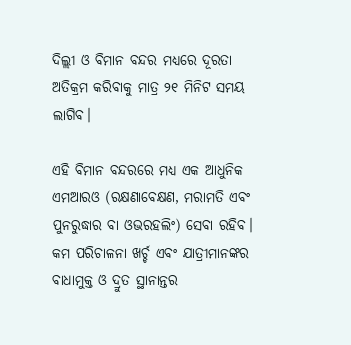ଦିଲ୍ଲୀ ଓ ବିମାନ ବନ୍ଦର ମଧ୍ୟରେ ଦୂରତା ଅତିକ୍ରମ କରିବାକୁ ମାତ୍ର ୨୧ ମିନିଟ ସମୟ ଲାଗିବ।

ଏହି ବିମାନ ବନ୍ଦରରେ ମଧ୍ୟ ଏକ ଆଧୁନିକ ଏମଆରଓ (ରକ୍ଷଣାବେକ୍ଷଣ, ମରାମତି ଏବଂ ପୁନରୁଦ୍ଧାର ବା ଓଭରହଲିଂ) ସେବା ରହିବ। କମ ପରିଚାଳନା ଖର୍ଚ୍ଚ ଏବଂ ଯାତ୍ରୀମାନଙ୍କର ବାଧାମୁକ୍ତ ଓ ଦ୍ରୁତ ସ୍ଥାନାନ୍ତର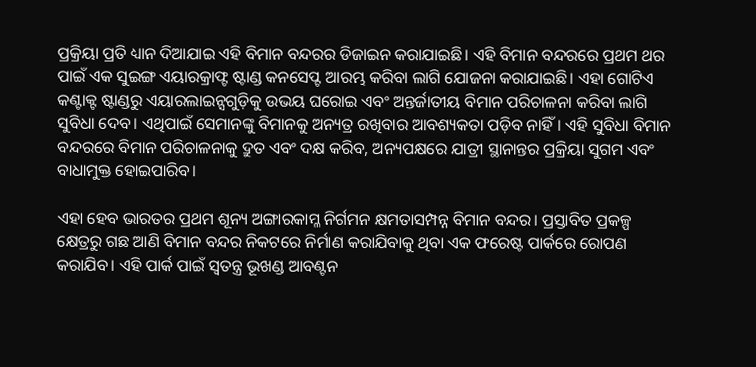ପ୍ରକ୍ରିୟା ପ୍ରତି ଧ୍ୟାନ ଦିଆଯାଇ ଏହି ବିମାନ ବନ୍ଦରର ଡିଜାଇନ କରାଯାଇଛି। ଏହି ବିମାନ ବନ୍ଦରରେ ପ୍ରଥମ ଥର ପାଇଁ ଏକ ସୁଇଙ୍ଗ ଏୟାରକ୍ରାଫ୍ଟ ଷ୍ଟାଣ୍ଡ କନସେପ୍ଟ ଆରମ୍ଭ କରିବା ଲାଗି ଯୋଜନା କରାଯାଇଛି। ଏହା ଗୋଟିଏ କଣ୍ଟାକ୍ଟ ଷ୍ଟାଣ୍ଡରୁ ଏୟାରଲାଇନ୍ସଗୁଡ଼ିକୁ ଉଭୟ ଘରୋଇ ଏବଂ ଅନ୍ତର୍ଜାତୀୟ ବିମାନ ପରିଚାଳନା କରିବା ଲାଗି ସୁବିଧା ଦେବ। ଏଥିପାଇଁ ସେମାନଙ୍କୁ ବିମାନକୁ ଅନ୍ୟତ୍ର ରଖିବାର ଆବଶ୍ୟକତା ପଡ଼ିବ ନାହିଁ। ଏହି ସୁବିଧା ବିମାନ ବନ୍ଦରରେ ବିମାନ ପରିଚାଳନାକୁ ଦ୍ରୁତ ଏବଂ ଦକ୍ଷ କରିବ, ଅନ୍ୟପକ୍ଷରେ ଯାତ୍ରୀ ସ୍ଥାନାନ୍ତର ପ୍ରକ୍ରିୟା ସୁଗମ ଏବଂ ବାଧାମୁକ୍ତ ହୋଇପାରିବ।

ଏହା ହେବ ଭାରତର ପ୍ରଥମ ଶୂନ୍ୟ ଅଙ୍ଗାରକାମ୍ଳ ନିର୍ଗମନ କ୍ଷମତାସମ୍ପନ୍ନ ବିମାନ ବନ୍ଦର। ପ୍ରସ୍ତାବିତ ପ୍ରକଳ୍ପ କ୍ଷେତ୍ରରୁ ଗଛ ଆଣି ବିମାନ ବନ୍ଦର ନିକଟରେ ନିର୍ମାଣ କରାଯିବାକୁ ଥିବା ଏକ ଫରେଷ୍ଟ ପାର୍କରେ ରୋପଣ କରାଯିବ। ଏହି ପାର୍କ ପାଇଁ ସ୍ୱତନ୍ତ୍ର ଭୂଖଣ୍ଡ ଆବଣ୍ଟନ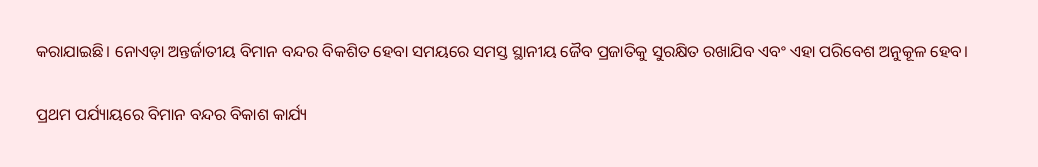କରାଯାଇଛି। ନୋଏଡ଼ା ଅନ୍ତର୍ଜାତୀୟ ବିମାନ ବନ୍ଦର ବିକଶିତ ହେବା ସମୟରେ ସମସ୍ତ ସ୍ଥାନୀୟ ଜୈବ ପ୍ରଜାତିକୁ ସୁରକ୍ଷିତ ରଖାଯିବ ଏବଂ ଏହା ପରିବେଶ ଅନୁକୂଳ ହେବ।

ପ୍ରଥମ ପର୍ଯ୍ୟାୟରେ ବିମାନ ବନ୍ଦର ବିକାଶ କାର୍ଯ୍ୟ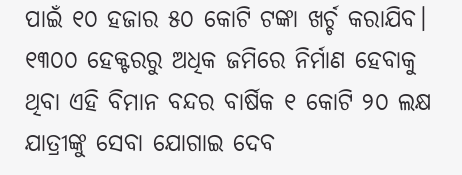ପାଇଁ ୧୦ ହଜାର ୫୦ କୋଟି ଟଙ୍କା ଖର୍ଚ୍ଚ କରାଯିବ। ୧୩୦୦ ହେକ୍ଟରରୁ ଅଧିକ ଜମିରେ ନିର୍ମାଣ ହେବାକୁ ଥିବା ଏହି ବିମାନ ବନ୍ଦର ବାର୍ଷିକ ୧ କୋଟି ୨୦ ଲକ୍ଷ ଯାତ୍ରୀଙ୍କୁ ସେବା ଯୋଗାଇ ଦେବ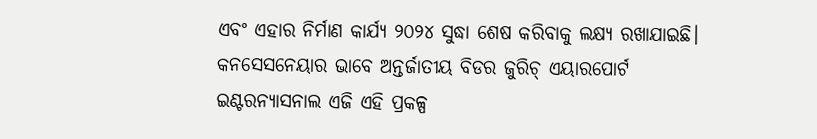ଏବଂ ଏହାର ନିର୍ମାଣ କାର୍ଯ୍ୟ ୨୦୨୪ ସୁଦ୍ଧା ଶେଷ କରିବାକୁ ଲକ୍ଷ୍ୟ ରଖାଯାଇଛି। କନସେସନେୟାର ଭାବେ ଅନ୍ତର୍ଜାତୀୟ ବିଡର ଜୁରିଚ୍ ଏୟାରପୋର୍ଟ ଇଣ୍ଟରନ୍ୟାସନାଲ ଏଜି ଏହି ପ୍ରକଳ୍ପ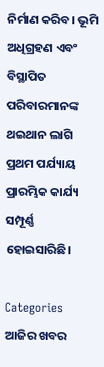ନିର୍ମାଣ କରିବ। ଭୂମି ଅଧିଗ୍ରହଣ ଏବଂ ବିସ୍ଥାପିତ ପରିବାରମାନଙ୍କ ଥଇଥାନ ଲାଗି ପ୍ରଥମ ପର୍ଯ୍ୟାୟ ପ୍ରାରମ୍ଭିକ କାର୍ଯ୍ୟ ସମ୍ପୂର୍ଣ୍ଣ ହୋଇସାରିଛି।

Categories
ଆଜିର ଖବର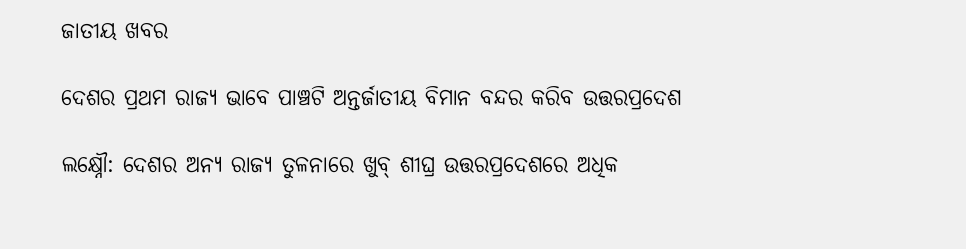ଜାତୀୟ ଖବର

ଦେଶର ପ୍ରଥମ ରାଜ୍ୟ ଭାବେ ପାଞ୍ଚଟି ଅନ୍ତର୍ଜାତୀୟ ବିମାନ ବନ୍ଦର କରିବ ଉତ୍ତରପ୍ରଦେଶ

ଲକ୍ଷ୍ନୌ: ଦେଶର ଅନ୍ୟ ରାଜ୍ୟ ତୁଳନାରେ ଖୁବ୍ ଶୀଘ୍ର ଉତ୍ତରପ୍ରଦେଶରେ ଅଧିକ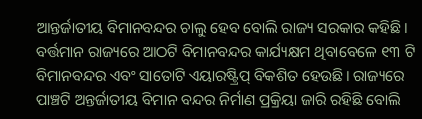ଆନ୍ତର୍ଜାତୀୟ ବିମାନବନ୍ଦର ଚାଲୁ ହେବ ବୋଲି ରାଜ୍ୟ ସରକାର କହିଛି। ବର୍ତ୍ତମାନ ରାଜ୍ୟରେ ଆଠଟି ବିମାନବନ୍ଦର କାର୍ଯ୍ୟକ୍ଷମ ଥିବାବେଳେ ୧୩ ଟି ବିମାନବନ୍ଦର ଏବଂ ସାତୋଟି ଏୟାରଷ୍ଟ୍ରିପ୍ ବିକଶିତ ହେଉଛି। ରାଜ୍ୟରେ ପାଞ୍ଚଟି ଅନ୍ତର୍ଜାତୀୟ ବିମାନ ବନ୍ଦର ନିର୍ମାଣ ପ୍ରକ୍ରିୟା ଜାରି ରହିଛି ବୋଲି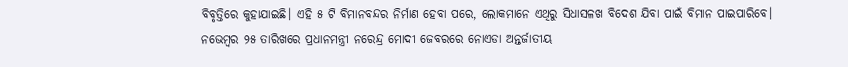ବିବୃତ୍ତିରେ କୁହାଯାଇଛି। ଏହି ୫ ଟି ବିମାନବନ୍ଦର ନିର୍ମାଣ ହେବା ପରେ, ଲୋକମାନେ ଏଥିରୁ ସିଧାସଳଖ ବିଦେଶ ଯିବା ପାଇଁ ବିମାନ ପାଇପାରିବେ। ନଭେମ୍ବର ୨୫ ତାରିଖରେ ପ୍ରଧାନମନ୍ତ୍ରୀ ନରେନ୍ଦ୍ର ମୋଦୀ ଜେବରରେ ନୋଏଡା ଅନ୍ତର୍ଜାତୀୟ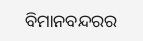ବିମାନବନ୍ଦରର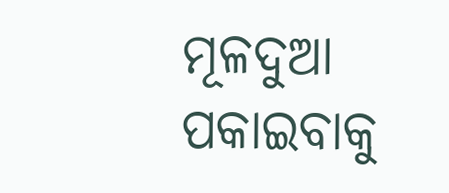ମୂଳଦୁଆ ପକାଇବାକୁ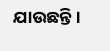ଯାଉଛନ୍ତି।